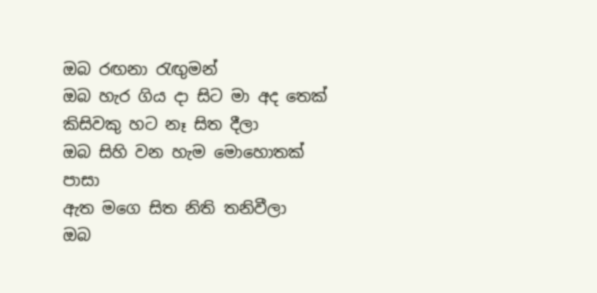ඔබ රඟනා රැඟුමන්
ඔබ හැර ගිය දා සිට මා අද තෙක්
කිසිවකු හට නෑ සිත දීලා
ඔබ සිහි වන හැම මොහොතක් පාසා
ඇත මගෙ සිත නිති තනිවීලා
ඔබ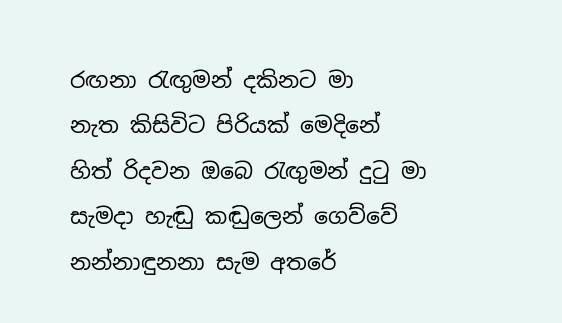රඟනා රැඟුමන් දකිනට මා
නැත කිසිවිට පිරියක් මෙදිනේ
හිත් රිදවන ඔබෙ රැඟුමන් දුටු මා
සැමදා හැඬු කඬුලෙන් ගෙව්වේ
නන්නාඳුනනා සැම අතරේ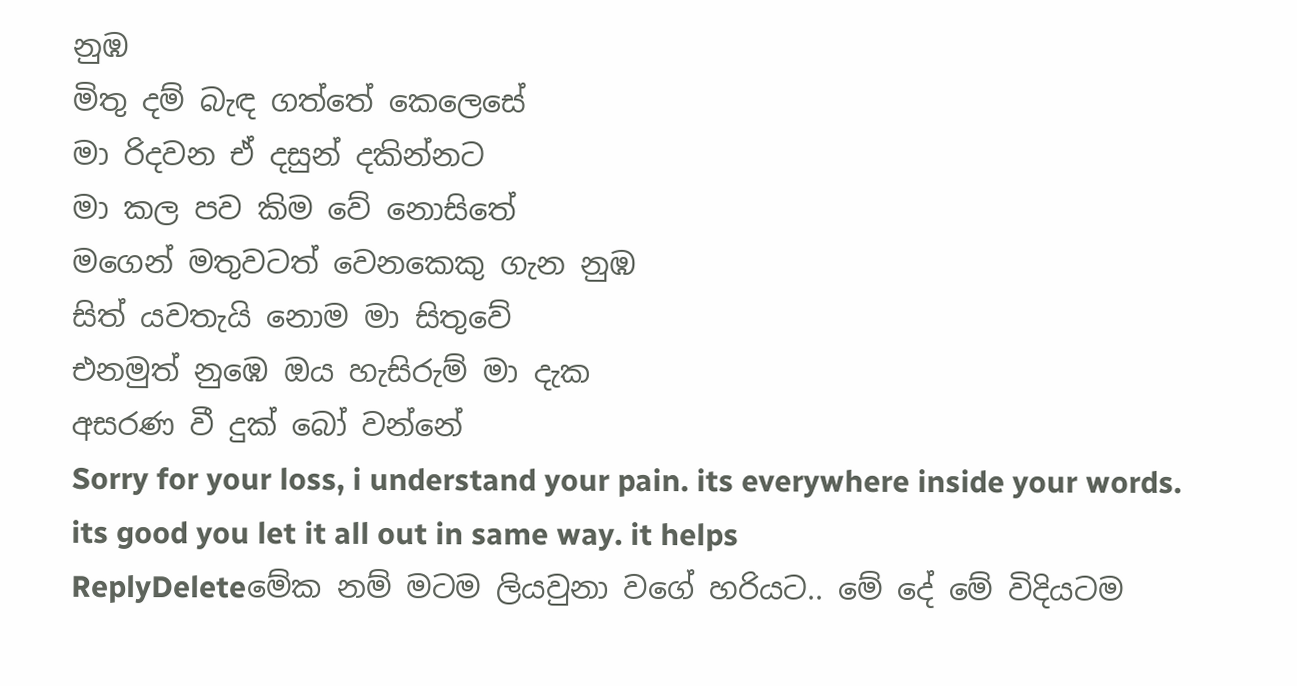නුඹ
මිතු දම් බැඳ ගත්තේ කෙලෙසේ
මා රිදවන ඒ දසුන් දකින්නට
මා කල පව කිම වේ නොසිතේ
මගෙන් මතුවටත් වෙනකෙකු ගැන නුඹ
සිත් යවතැයි නොම මා සිතුවේ
එනමුත් නුඹෙ ඔය හැසිරුම් මා දැක
අසරණ වී දුක් බෝ වන්නේ
Sorry for your loss, i understand your pain. its everywhere inside your words. its good you let it all out in same way. it helps
ReplyDeleteමේක නම් මටම ලියවුනා වගේ හරියට.. මේ දේ මේ විදියටම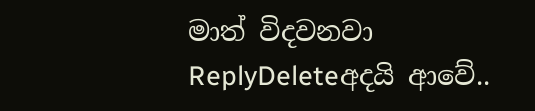මාත් විදවනවා
ReplyDeleteඅදයි ආවේ..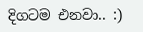දිගටම එනවා.. :)